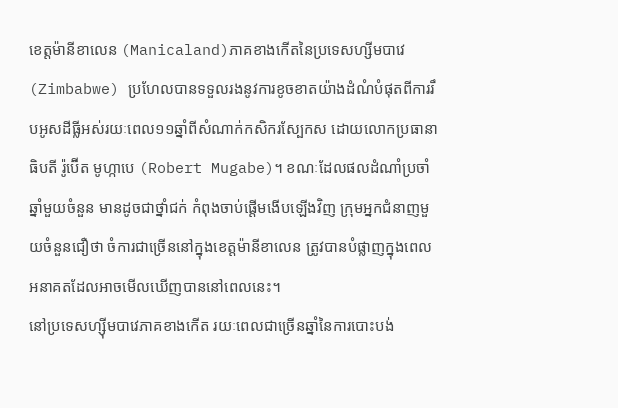ខេត្តម៉ានីខាលេន (Manicaland)ភាគខាងកើតនៃប្រទេសហ្សីមបាវេ (Zimbabwe) ប្រហែលបានទទួលរងនូវការខូចខាតយ៉ាងដំណំបំផុតពីការរឹបអូសដីធ្លីអស់រយៈពេល១១ឆ្នាំពីសំណាក់កសិករស្បែកស ដោយលោកប្រធានាធិបតី រ៉ូប៊ើត មូហ្កាបេ (Robert Mugabe)។ ខណៈដែលផលដំណាំប្រចាំឆ្នាំមួយចំនួន មានដូចជាថ្នាំជក់ កំពុងចាប់ផ្តើមងើបឡើងវិញ ក្រុមអ្នកជំនាញមួយចំនួនជឿថា ចំការជាច្រើននៅក្នុងខេត្តម៉ានីខាលេន ត្រូវបានបំផ្លាញក្នុងពេលអនាគតដែលអាចមើលឃើញបាននៅពេលនេះ។
នៅប្រទេសហ្ស៊ីមបាវេភាគខាងកើត រយៈពេលជាច្រើនឆ្នាំនៃការបោះបង់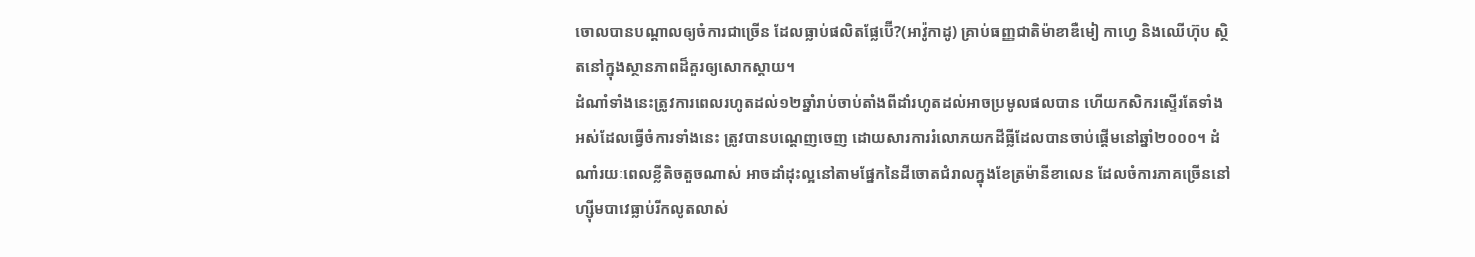ចោលបានបណ្តាលឲ្យចំការជាច្រើន ដែលធ្លាប់ផលិតផ្លែប៊ើ?(អាវ៉ូកាដូ) គ្រាប់ធញ្ញជាតិម៉ាខាឌឺមៀ កាហ្វេ និងឈើហ៊ុប ស្ថិតនៅក្នុងស្ថានភាពដ៏គួរឲ្យសោកស្តាយ។
ដំណាំទាំងនេះត្រូវការពេលរហូតដល់១២ឆ្នាំរាប់ចាប់តាំងពីដាំរហូតដល់អាចប្រមូលផលបាន ហើយកសិករស្ទើរតែទាំងអស់ដែលធ្វើចំការទាំងនេះ ត្រូវបានបណ្តេញចេញ ដោយសារការរំលោភយកដីធ្លីដែលបានចាប់ផ្តើមនៅឆ្នាំ២០០០។ ដំណាំរយៈពេលខ្លីតិចតួចណាស់ អាចដាំដុះល្អនៅតាមផ្នែកនៃដីចោតជំរាលក្នុងខែត្រម៉ានីខាលេន ដែលចំការភាគច្រើននៅហ្ស៊ីមបាវេធ្លាប់រីកលូតលាស់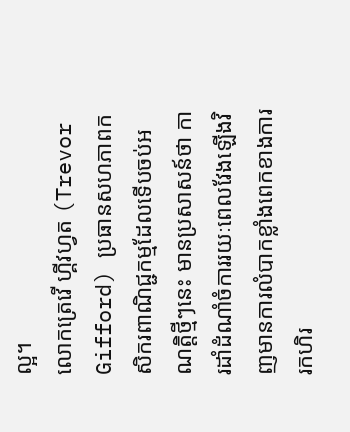ល្អ។
លោកត្រេវើ ហ្គីវហ្វត (Trevor Gifford) ប្រធានសហភាពកសិករពាណិជ្ជកម្មដែលទើបចប់អណត្តិថ្មីៗនេះ មានប្រសាសន៍ថា ការដាំដំណាំចំការរយៈពេលវែងឡើងវិញមានការលំបាកខ្លាំងពេកខាងការរកហិរ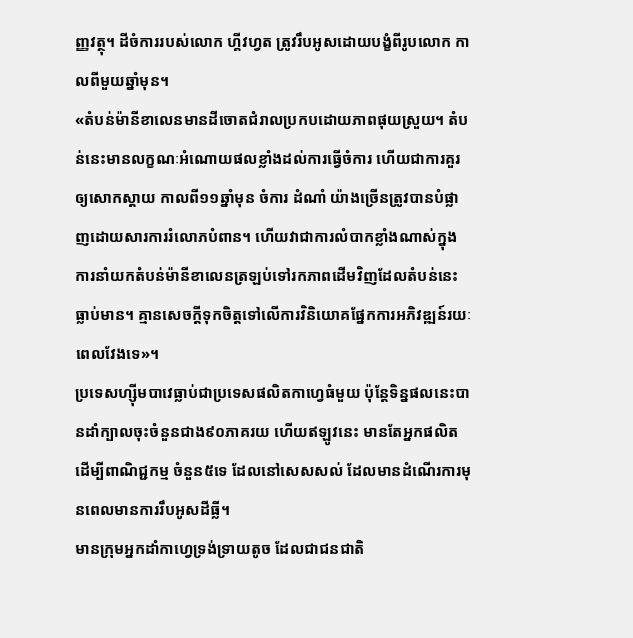ញ្ញវត្ថុ។ ដីចំការរបស់លោក ហ្គីវហ្វត ត្រូវរឹបអូសដោយបង្ខំពីរូបលោក កាលពីមួយឆ្នាំមុន។
«តំបន់ម៉ានីខាលេនមានដីចោតជំរាលប្រកបដោយភាពផុយស្រួយ។ តំបន់នេះមានលក្ខណៈអំណោយផលខ្លាំងដល់ការធ្វើចំការ ហើយជាការគួរឲ្យសោកស្តាយ កាលពី១១ឆ្នាំមុន ចំការ ដំណាំ យ៉ាងច្រើនត្រូវបានបំផ្លាញដោយសារការរំលោភបំពាន។ ហើយវាជាការលំបាកខ្លាំងណាស់ក្នុងការនាំយកតំបន់ម៉ានីខាលេនត្រឡប់ទៅរកភាពដើមវិញដែលតំបន់នេះធ្លាប់មាន។ គ្មានសេចក្តីទុកចិត្តទៅលើការវិនិយោគផ្នែកការអភិវឌ្ឍន៍រយៈពេលវែងទេ»។
ប្រទេសហ្ស៊ីមបាវេធ្លាប់ជាប្រទេសផលិតកាហ្វេធំមួយ ប៉ុន្តែទិន្នផលនេះបានដាំក្បាលចុះចំនួនជាង៩០ភាគរយ ហើយឥឡូវនេះ មានតែអ្នកផលិតដើម្បីពាណិជ្ជកម្ម ចំនួន៥ទេ ដែលនៅសេសសល់ ដែលមានដំណើរការមុនពេលមានការរឹបអូសដីធ្លី។
មានក្រុមអ្នកដាំកាហ្វេទ្រង់ទ្រាយតូច ដែលជាជនជាតិ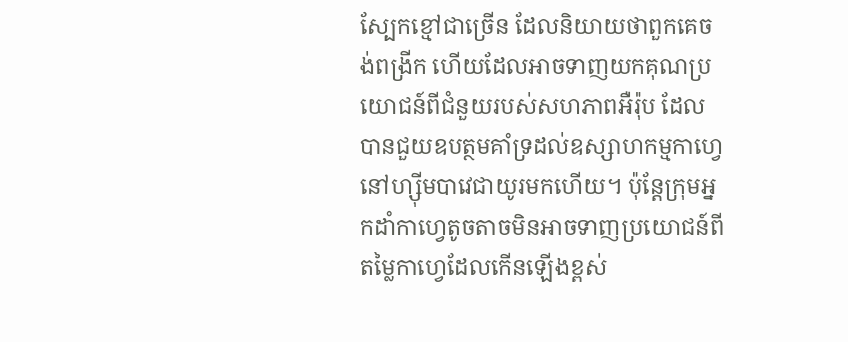ស្បែកខ្មៅជាច្រើន ដែលនិយាយថាពួកគេចង់ពង្រីក ហើយដែលអាចទាញយកគុណប្រយោជន៍ពីជំនួយរបស់សហភាពអឺរ៉ុប ដែលបានជួយឧបត្ថមគាំទ្រដល់ឧស្សាហកម្មកាហ្វេនៅហ្ស៊ីមបាវេជាយូរមកហើយ។ ប៉ុន្តែក្រុមអ្នកដាំកាហ្វេតូចតាចមិនអាចទាញប្រយោជន៍ពីតម្លៃកាហ្វេដែលកើនឡើងខ្ពស់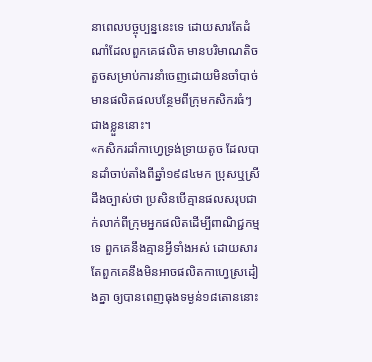នាពេលបច្ចុប្បន្ននេះទេ ដោយសារតែដំណាំដែលពួកគេផលិត មានបរិមាណតិចតួចសម្រាប់ការនាំចេញដោយមិនចាំបាច់មានផលិតផលបន្ថែមពីក្រុមកសិករធំៗជាងខ្លួននោះ។
«កសិករដាំកាហ្វេទ្រង់ទ្រាយតូច ដែលបានដាំចាប់តាំងពីឆ្នាំ១៩៨៤មក ប្រុសឬស្រី ដឹងច្បាស់ថា ប្រសិនបើគ្មានផលសរុបជាក់លាក់ពីក្រុមអ្នកផលិតដើម្បីពាណិជ្ជកម្មទេ ពួកគេនឹងគ្មានអ្វីទាំងអស់ ដោយសារតែពួកគេនឹងមិនអាចផលិតកាហេ្វស្រដៀងគ្នា ឲ្យបានពេញធុងទម្ងន់១៨តោននោះ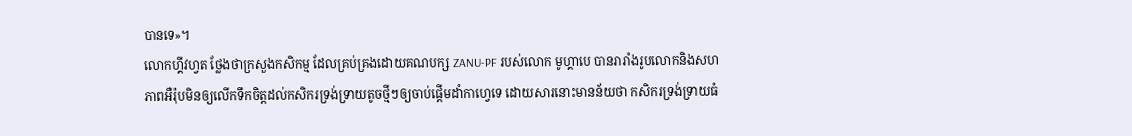បានទេ»។
លោកហ្គីវហ្វត ថ្លែងថាក្រសួងកសិកម្ម ដែលគ្រប់គ្រងដោយគណបក្ស ZANU-PF របស់លោក មូហ្គាបេ បានរារាំងរូបលោកនិងសហភាពអឺរ៉ុបមិនឲ្យលើកទឹកចិត្តដល់កសិករទ្រង់ទ្រាយតូចថ្មីៗឲ្យចាប់ផ្តើមដាំកាហ្វេទេ ដោយសារនោះមានន័យថា កសិករទ្រង់ទ្រាយធំ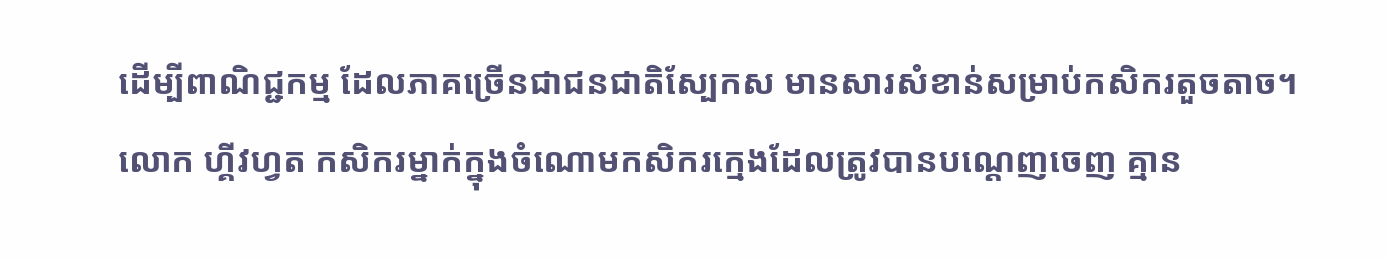ដើម្បីពាណិជ្ជកម្ម ដែលភាគច្រើនជាជនជាតិស្បែកស មានសារសំខាន់សម្រាប់កសិករតួចតាច។
លោក ហ្គីវហ្វត កសិករម្នាក់ក្នុងចំណោមកសិករក្មេងដែលត្រូវបានបណ្តេញចេញ គ្មាន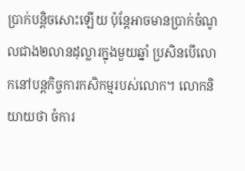ប្រាក់បនិ្តចសោះឡើយ ប៉ុន្តែអាចមានប្រាក់ចំណូលជាង២លានដុល្លារក្នុងមួយឆ្នាំ ប្រសិនបើលោកនៅបន្តកិច្ចការកសិកម្មរបស់លោក។ លោកនិយាយថា ចំការ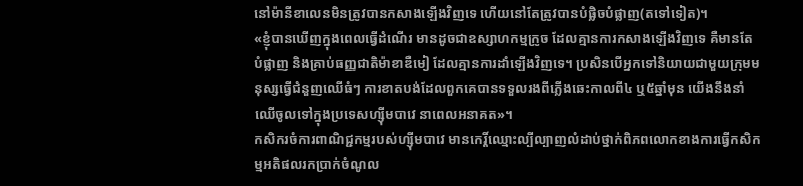នៅម៉ានីខាលេនមិនត្រូវបានកសាងឡើងវិញទេ ហើយនៅតែត្រូវបានបំផ្លិចបំផ្លាញ(តទៅទៀត)។
«ខ្ញុំបានឃើញក្នុងពេលធ្វើដំណើរ មានដូចជាឧស្សាហកម្មក្រូច ដែលគ្មានការកសាងឡើងវិញទេ គឺមានតែបំផ្លាញ និងគ្រាប់ធញ្ញជាតិម៉ាខាឌឺមៀ ដែលគ្មានការដាំឡើងវិញទេ។ ប្រសិនបើអ្នកទៅនិយាយជាមួយក្រុមមនុស្សធ្វើជំនួញឈើធំៗ ការខាតបង់ដែលពួកគេបានទទួលរងពីភ្លើងឆេះកាលពី៤ ឬ៥ឆ្នាំមុន យើងនឹងនាំឈើចូលទៅក្នុងប្រទេសហ្ស៊ីមបាវេ នាពេលអនាគត»។
កសិករចំការពាណិជ្ជកម្មរបស់ហ្ស៊ីមបាវេ មានកេរ្តិ៍ឈ្មោះល្បីល្បាញលំដាប់ថ្នាក់ពិភពលោកខាងការធ្វើកសិកម្មអតិផលរកប្រាក់ចំណូល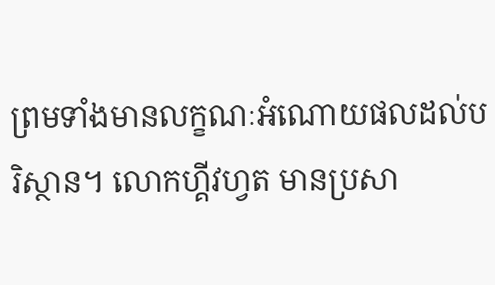ព្រមទាំងមានលក្ខណៈអំណោយផលដល់បរិស្ថាន។ លោកហ្គីវហ្វត មានប្រសា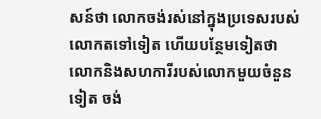សន៍ថា លោកចង់រស់នៅក្នុងប្រទេសរបស់លោកតទៅទៀត ហើយបន្ថែមទៀតថា លោកនិងសហការីរបស់លោកមួយចំនួនទៀត ចង់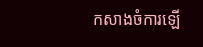កសាងចំការឡើ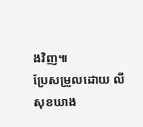ងវិញ៕
ប្រែសម្រួលដោយ លី សុខឃាង